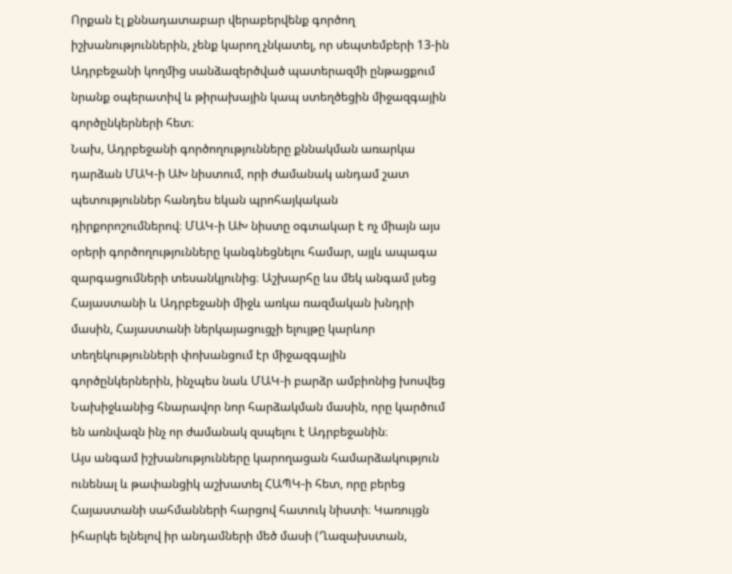Որքան էլ քննադատաբար վերաբերվենք գործող իշխանություններին, չենք կարող չնկատել, որ սեպտեմբերի 13-ին Ադրբեջանի կողմից սանձազերծված պատերազմի ընթացքում նրանք օպերատիվ և թիրախային կապ ստեղծեցին միջազգային գործընկերների հետ։
Նախ, Ադրբեջանի գործողությունները քննակման առարկա դարձան ՄԱԿ-ի ԱԽ նիստում, որի ժամանակ անդամ շատ պետություններ հանդես եկան պրոհայկական դիրքորոշումներով։ ՄԱԿ-ի ԱԽ նիստը օգտակար է ոչ միայն այս օրերի գործողությունները կանգնեցնելու համար, այլև ապագա զարգացումների տեսանկյունից։ Աշխարհը ևս մեկ անգամ լսեց Հայաստանի և Ադրբեջանի միջև առկա ռազմական խնդրի մասին, Հայաստանի ներկայացուցչի ելույթը կարևոր տեղեկությունների փոխանցում էր միջազգային գործընկերներին, ինչպես նաև ՄԱԿ-ի բարձր ամբիոնից խոսվեց Նախիջևանից հնարավոր նոր հարձակման մասին, որը կարծում են առնվազն ինչ որ ժամանակ զսպելու է Ադրբեջանին։
Այս անգամ իշխանությունները կարողացան համարձակություն ունենալ և թափանցիկ աշխատել ՀԱՊԿ-ի հետ, որը բերեց Հայաստանի սահմանների հարցով հատուկ նիստի։ Կառույցն իհարկե ելնելով իր անդամների մեծ մասի (Ղազախստան,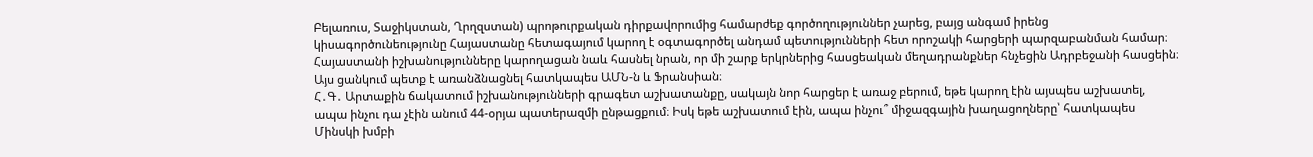Բելառուս, Տաջիկստան, Ղրղզստան) պրոթուրքական դիրքավորումից համարժեք գործողություններ չարեց, բայց անգամ իրենց կիսագործունեությունը Հայաստանը հետագայում կարող է օգտագործել անդամ պետությունների հետ որոշակի հարցերի պարզաբանման համար։ Հայաստանի իշխանությունները կարողացան նաև հասնել նրան, որ մի շարք երկրներից հասցեական մեղադրանքներ հնչեցին Ադրբեջանի հասցեին։ Այս ցանկում պետք է առանձնացնել հատկապես ԱՄՆ-ն և Ֆրանսիան։
Հ․Գ․ Արտաքին ճակատում իշխանությունների գրագետ աշխատանքը, սակայն նոր հարցեր է առաջ բերում, եթե կարող էին այսպես աշխատել, ապա ինչու դա չէին անում 44-օրյա պատերազմի ընթացքում։ Իսկ եթե աշխատում էին, ապա ինչու՞ միջազգային խաղացողները՝ հատկապես Մինսկի խմբի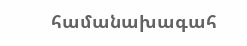համանախագահ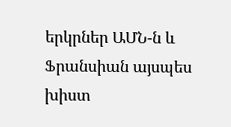երկրներ ԱՄՆ-ն և Ֆրանսիան այսպես խիստ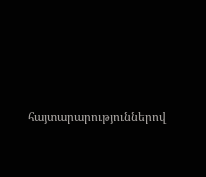հայտարարություններով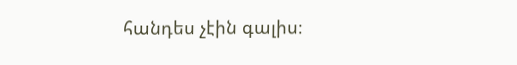հանդես չէին գալիս։